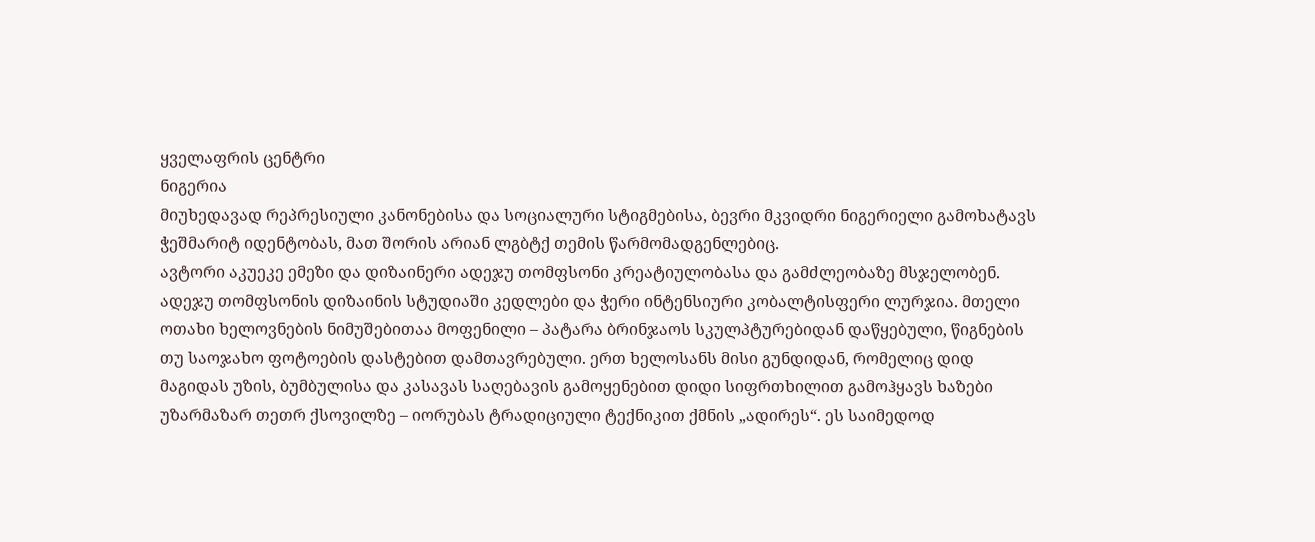ყველაფრის ცენტრი
ნიგერია
მიუხედავად რეპრესიული კანონებისა და სოციალური სტიგმებისა, ბევრი მკვიდრი ნიგერიელი გამოხატავს ჭეშმარიტ იდენტობას, მათ შორის არიან ლგბტქ თემის წარმომადგენლებიც.
ავტორი აკუეკე ემეზი და დიზაინერი ადეჯუ თომფსონი კრეატიულობასა და გამძლეობაზე მსჯელობენ.
ადეჯუ თომფსონის დიზაინის სტუდიაში კედლები და ჭერი ინტენსიური კობალტისფერი ლურჯია. მთელი ოთახი ხელოვნების ნიმუშებითაა მოფენილი – პატარა ბრინჯაოს სკულპტურებიდან დაწყებული, წიგნების თუ საოჯახო ფოტოების დასტებით დამთავრებული. ერთ ხელოსანს მისი გუნდიდან, რომელიც დიდ მაგიდას უზის, ბუმბულისა და კასავას საღებავის გამოყენებით დიდი სიფრთხილით გამოჰყავს ხაზები უზარმაზარ თეთრ ქსოვილზე – იორუბას ტრადიციული ტექნიკით ქმნის „ადირეს“. ეს საიმედოდ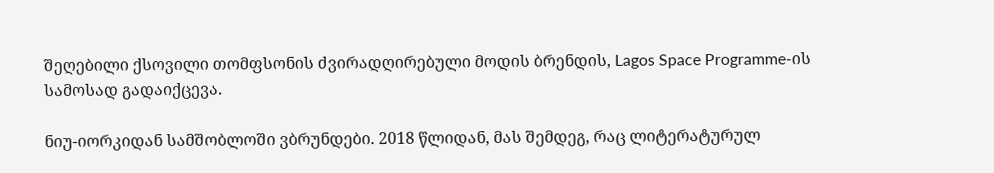შეღებილი ქსოვილი თომფსონის ძვირადღირებული მოდის ბრენდის, Lagos Space Programme-ის სამოსად გადაიქცევა.

ნიუ-იორკიდან სამშობლოში ვბრუნდები. 2018 წლიდან, მას შემდეგ, რაც ლიტერატურულ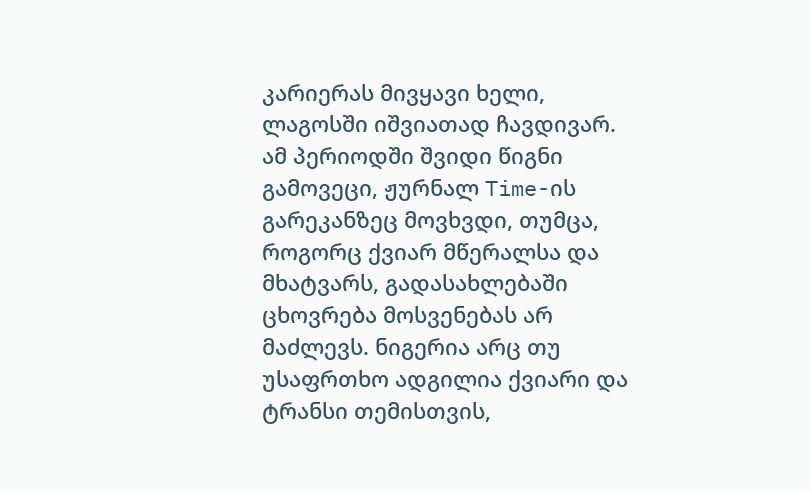კარიერას მივყავი ხელი, ლაგოსში იშვიათად ჩავდივარ. ამ პერიოდში შვიდი წიგნი გამოვეცი, ჟურნალ Time-ის გარეკანზეც მოვხვდი, თუმცა, როგორც ქვიარ მწერალსა და მხატვარს, გადასახლებაში ცხოვრება მოსვენებას არ მაძლევს. ნიგერია არც თუ უსაფრთხო ადგილია ქვიარი და ტრანსი თემისთვის,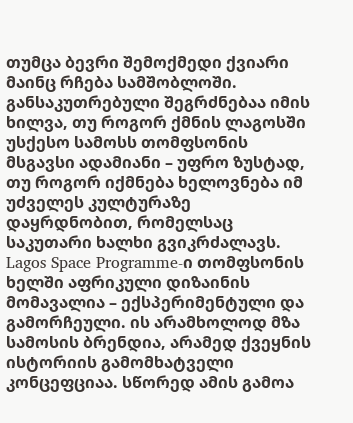თუმცა ბევრი შემოქმედი ქვიარი მაინც რჩება სამშობლოში. განსაკუთრებული შეგრძნებაა იმის ხილვა, თუ როგორ ქმნის ლაგოსში უსქესო სამოსს თომფსონის მსგავსი ადამიანი – უფრო ზუსტად, თუ როგორ იქმნება ხელოვნება იმ უძველეს კულტურაზე დაყრდნობით, რომელსაც საკუთარი ხალხი გვიკრძალავს.
Lagos Space Programme-ი თომფსონის ხელში აფრიკული დიზაინის მომავალია – ექსპერიმენტული და გამორჩეული. ის არამხოლოდ მზა სამოსის ბრენდია, არამედ ქვეყნის ისტორიის გამომხატველი კონცეფციაა. სწორედ ამის გამოა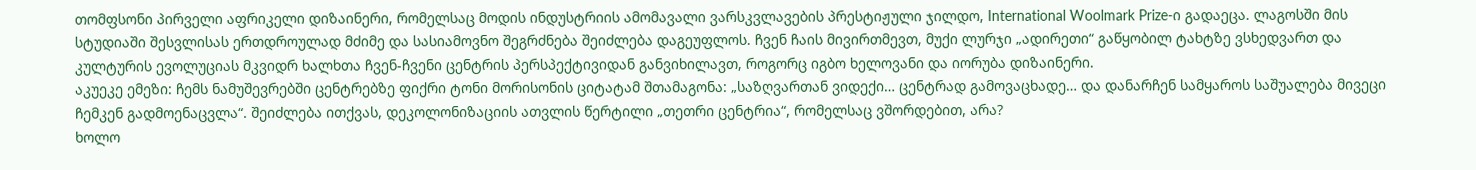თომფსონი პირველი აფრიკელი დიზაინერი, რომელსაც მოდის ინდუსტრიის ამომავალი ვარსკვლავების პრესტიჟული ჯილდო, International Woolmark Prize-ი გადაეცა. ლაგოსში მის სტუდიაში შესვლისას ერთდროულად მძიმე და სასიამოვნო შეგრძნება შეიძლება დაგეუფლოს. ჩვენ ჩაის მივირთმევთ, მუქი ლურჯი „ადირეთი“ გაწყობილ ტახტზე ვსხედვართ და კულტურის ევოლუციას მკვიდრ ხალხთა ჩვენ-ჩვენი ცენტრის პერსპექტივიდან განვიხილავთ, როგორც იგბო ხელოვანი და იორუბა დიზაინერი.
აკუეკე ემეზი: ჩემს ნამუშევრებში ცენტრებზე ფიქრი ტონი მორისონის ციტატამ შთამაგონა: „საზღვართან ვიდექი… ცენტრად გამოვაცხადე… და დანარჩენ სამყაროს საშუალება მივეცი ჩემკენ გადმოენაცვლა“. შეიძლება ითქვას, დეკოლონიზაციის ათვლის წერტილი „თეთრი ცენტრია“, რომელსაც ვშორდებით, არა?
ხოლო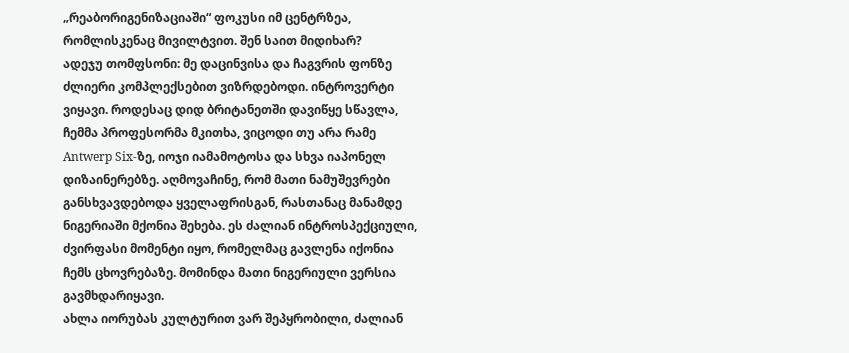„რეაბორიგენიზაციაში“ ფოკუსი იმ ცენტრზეა, რომლისკენაც მივილტვით. შენ საით მიდიხარ?
ადეჯუ თომფსონი: მე დაცინვისა და ჩაგვრის ფონზე ძლიერი კომპლექსებით ვიზრდებოდი. ინტროვერტი ვიყავი. როდესაც დიდ ბრიტანეთში დავიწყე სწავლა, ჩემმა პროფესორმა მკითხა, ვიცოდი თუ არა რამე Antwerp Six-ზე, იოჯი იამამოტოსა და სხვა იაპონელ დიზაინერებზე. აღმოვაჩინე, რომ მათი ნამუშევრები განსხვავდებოდა ყველაფრისგან, რასთანაც მანამდე ნიგერიაში მქონია შეხება. ეს ძალიან ინტროსპექციული, ძვირფასი მომენტი იყო, რომელმაც გავლენა იქონია ჩემს ცხოვრებაზე. მომინდა მათი ნიგერიული ვერსია გავმხდარიყავი.
ახლა იორუბას კულტურით ვარ შეპყრობილი, ძალიან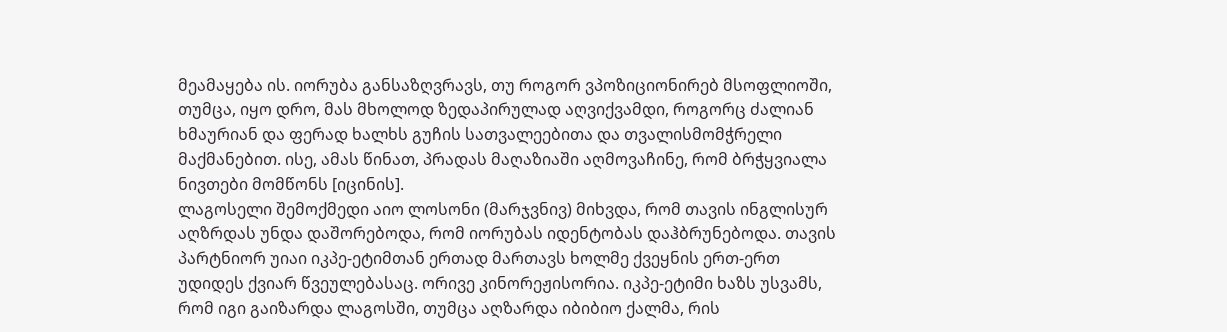მეამაყება ის. იორუბა განსაზღვრავს, თუ როგორ ვპოზიციონირებ მსოფლიოში, თუმცა, იყო დრო, მას მხოლოდ ზედაპირულად აღვიქვამდი, როგორც ძალიან ხმაურიან და ფერად ხალხს გუჩის სათვალეებითა და თვალისმომჭრელი მაქმანებით. ისე, ამას წინათ, პრადას მაღაზიაში აღმოვაჩინე, რომ ბრჭყვიალა ნივთები მომწონს [იცინის].
ლაგოსელი შემოქმედი აიო ლოსონი (მარჯვნივ) მიხვდა, რომ თავის ინგლისურ აღზრდას უნდა დაშორებოდა, რომ იორუბას იდენტობას დაჰბრუნებოდა. თავის პარტნიორ უიაი იკპე-ეტიმთან ერთად მართავს ხოლმე ქვეყნის ერთ-ერთ უდიდეს ქვიარ წვეულებასაც. ორივე კინორეჟისორია. იკპე-ეტიმი ხაზს უსვამს, რომ იგი გაიზარდა ლაგოსში, თუმცა აღზარდა იბიბიო ქალმა, რის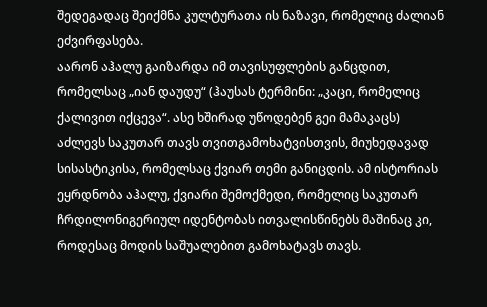შედეგადაც შეიქმნა კულტურათა ის ნაზავი, რომელიც ძალიან ეძვირფასება.
აარონ აჰალუ გაიზარდა იმ თავისუფლების განცდით, რომელსაც „იან დაუდუ“ (ჰაუსას ტერმინი: „კაცი, რომელიც ქალივით იქცევა“. ასე ხშირად უწოდებენ გეი მამაკაცს) აძლევს საკუთარ თავს თვითგამოხატვისთვის, მიუხედავად სისასტიკისა, რომელსაც ქვიარ თემი განიცდის. ამ ისტორიას ეყრდნობა აჰალუ, ქვიარი შემოქმედი, რომელიც საკუთარ ჩრდილონიგერიულ იდენტობას ითვალისწინებს მაშინაც კი, როდესაც მოდის საშუალებით გამოხატავს თავს.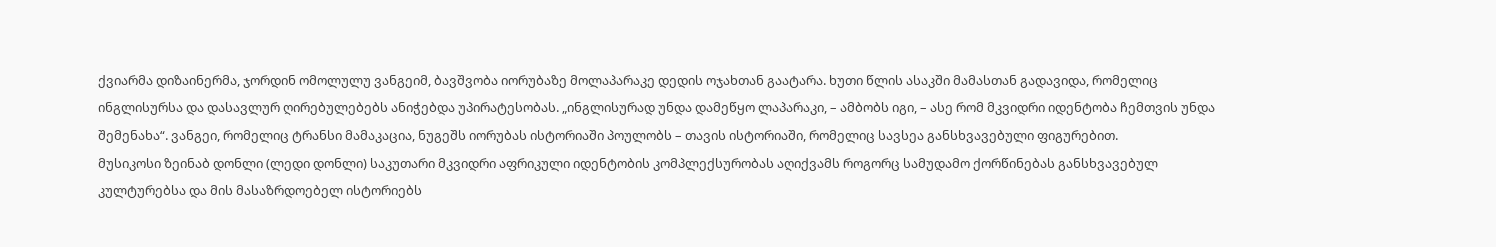ქვიარმა დიზაინერმა, ჯორდინ ომოლულუ ვანგეიმ, ბავშვობა იორუბაზე მოლაპარაკე დედის ოჯახთან გაატარა. ხუთი წლის ასაკში მამასთან გადავიდა, რომელიც ინგლისურსა და დასავლურ ღირებულებებს ანიჭებდა უპირატესობას. „ინგლისურად უნდა დამეწყო ლაპარაკი, – ამბობს იგი, – ასე რომ მკვიდრი იდენტობა ჩემთვის უნდა შემენახა“. ვანგეი, რომელიც ტრანსი მამაკაცია, ნუგეშს იორუბას ისტორიაში პოულობს – თავის ისტორიაში, რომელიც სავსეა განსხვავებული ფიგურებით.
მუსიკოსი ზეინაბ დონლი (ლედი დონლი) საკუთარი მკვიდრი აფრიკული იდენტობის კომპლექსურობას აღიქვამს როგორც სამუდამო ქორწინებას განსხვავებულ კულტურებსა და მის მასაზრდოებელ ისტორიებს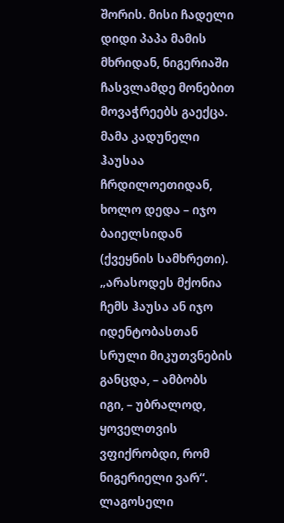შორის. მისი ჩადელი დიდი პაპა მამის მხრიდან, ნიგერიაში ჩასვლამდე მონებით მოვაჭრეებს გაექცა. მამა კადუნელი ჰაუსაა ჩრდილოეთიდან, ხოლო დედა – იჯო ბაიელსიდან (ქვეყნის სამხრეთი). „არასოდეს მქონია ჩემს ჰაუსა ან იჯო იდენტობასთან სრული მიკუთვნების განცდა, – ამბობს იგი, – უბრალოდ, ყოველთვის ვფიქრობდი, რომ ნიგერიელი ვარ“.
ლაგოსელი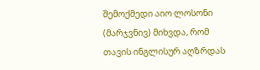შემოქმედი აიო ლოსონი (მარჯვნივ) მიხვდა, რომ თავის ინგლისურ აღზრდას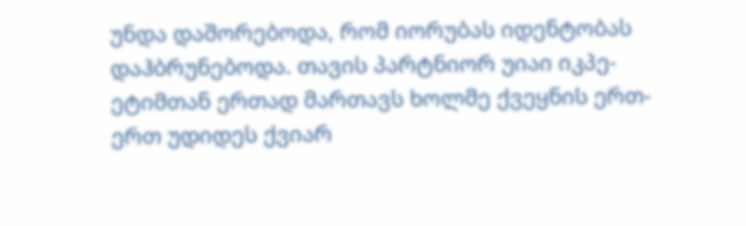უნდა დაშორებოდა, რომ იორუბას იდენტობას დაჰბრუნებოდა. თავის პარტნიორ უიაი იკპე-ეტიმთან ერთად მართავს ხოლმე ქვეყნის ერთ-ერთ უდიდეს ქვიარ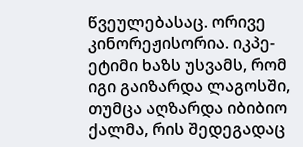წვეულებასაც. ორივე კინორეჟისორია. იკპე-ეტიმი ხაზს უსვამს, რომ იგი გაიზარდა ლაგოსში, თუმცა აღზარდა იბიბიო ქალმა, რის შედეგადაც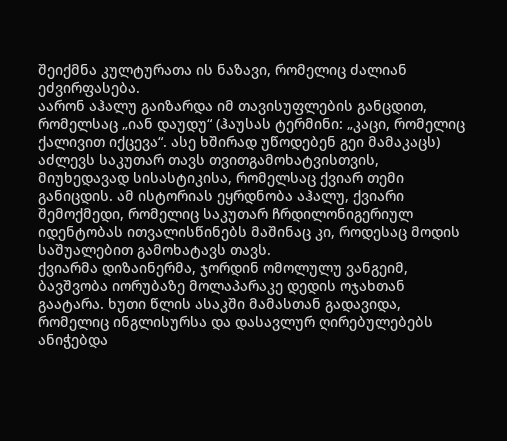შეიქმნა კულტურათა ის ნაზავი, რომელიც ძალიან ეძვირფასება.
აარონ აჰალუ გაიზარდა იმ თავისუფლების განცდით, რომელსაც „იან დაუდუ“ (ჰაუსას ტერმინი: „კაცი, რომელიც ქალივით იქცევა“. ასე ხშირად უწოდებენ გეი მამაკაცს) აძლევს საკუთარ თავს თვითგამოხატვისთვის, მიუხედავად სისასტიკისა, რომელსაც ქვიარ თემი განიცდის. ამ ისტორიას ეყრდნობა აჰალუ, ქვიარი შემოქმედი, რომელიც საკუთარ ჩრდილონიგერიულ იდენტობას ითვალისწინებს მაშინაც კი, როდესაც მოდის საშუალებით გამოხატავს თავს.
ქვიარმა დიზაინერმა, ჯორდინ ომოლულუ ვანგეიმ, ბავშვობა იორუბაზე მოლაპარაკე დედის ოჯახთან გაატარა. ხუთი წლის ასაკში მამასთან გადავიდა, რომელიც ინგლისურსა და დასავლურ ღირებულებებს ანიჭებდა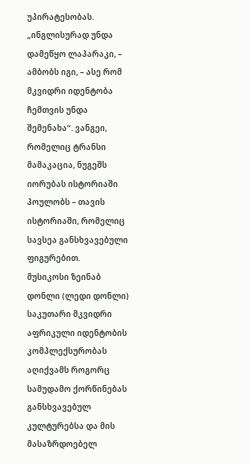უპირატესობას. „ინგლისურად უნდა დამეწყო ლაპარაკი, – ამბობს იგი, – ასე რომ მკვიდრი იდენტობა ჩემთვის უნდა შემენახა“. ვანგეი, რომელიც ტრანსი მამაკაცია, ნუგეშს იორუბას ისტორიაში პოულობს – თავის ისტორიაში, რომელიც სავსეა განსხვავებული ფიგურებით.
მუსიკოსი ზეინაბ დონლი (ლედი დონლი) საკუთარი მკვიდრი აფრიკული იდენტობის კომპლექსურობას აღიქვამს როგორც სამუდამო ქორწინებას განსხვავებულ კულტურებსა და მის მასაზრდოებელ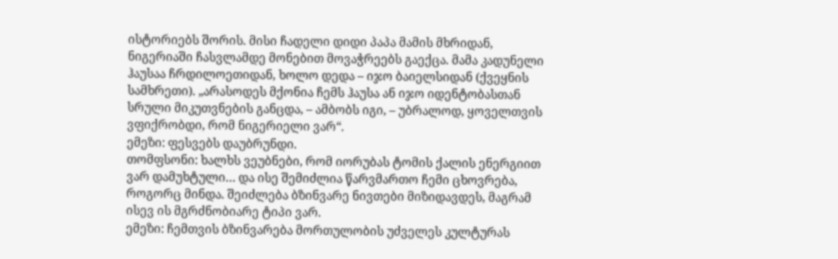ისტორიებს შორის. მისი ჩადელი დიდი პაპა მამის მხრიდან, ნიგერიაში ჩასვლამდე მონებით მოვაჭრეებს გაექცა. მამა კადუნელი ჰაუსაა ჩრდილოეთიდან, ხოლო დედა – იჯო ბაიელსიდან (ქვეყნის სამხრეთი). „არასოდეს მქონია ჩემს ჰაუსა ან იჯო იდენტობასთან სრული მიკუთვნების განცდა, – ამბობს იგი, – უბრალოდ, ყოველთვის ვფიქრობდი, რომ ნიგერიელი ვარ“.
ემეზი: ფესვებს დაუბრუნდი.
თომფსონი: ხალხს ვეუბნები, რომ იორუბას ტომის ქალის ენერგიით ვარ დამუხტული… და ისე შემიძლია წარვმართო ჩემი ცხოვრება, როგორც მინდა. შეიძლება ბზინვარე ნივთები მიზიდავდეს, მაგრამ ისევ ის მგრძნობიარე ტიპი ვარ.
ემეზი: ჩემთვის ბზინვარება მორთულობის უძველეს კულტურას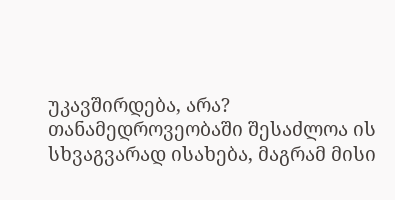უკავშირდება, არა? თანამედროვეობაში შესაძლოა ის სხვაგვარად ისახება, მაგრამ მისი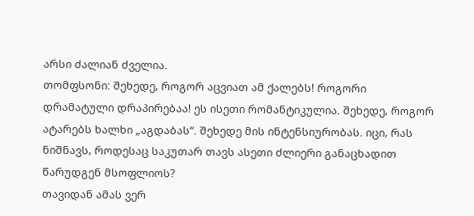არსი ძალიან ძველია.
თომფსონი: შეხედე, როგორ აცვიათ ამ ქალებს! როგორი დრამატული დრაპირებაა! ეს ისეთი რომანტიკულია. შეხედე, როგორ ატარებს ხალხი „აგდაბას“. შეხედე მის ინტენსიურობას. იცი, რას ნიშნავს, როდესაც საკუთარ თავს ასეთი ძლიერი განაცხადით წარუდგენ მსოფლიოს?
თავიდან ამას ვერ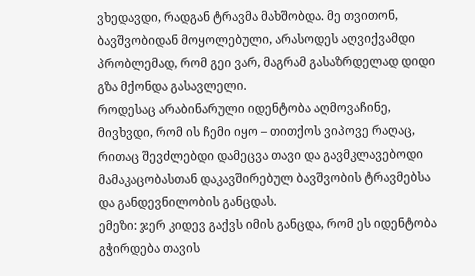ვხედავდი, რადგან ტრავმა მახშობდა. მე თვითონ, ბავშვობიდან მოყოლებული, არასოდეს აღვიქვამდი პრობლემად, რომ გეი ვარ, მაგრამ გასაზრდელად დიდი გზა მქონდა გასავლელი.
როდესაც არაბინარული იდენტობა აღმოვაჩინე, მივხვდი, რომ ის ჩემი იყო – თითქოს ვიპოვე რაღაც, რითაც შევძლებდი დამეცვა თავი და გავმკლავებოდი მამაკაცობასთან დაკავშირებულ ბავშვობის ტრავმებსა და განდევნილობის განცდას.
ემეზი: ჯერ კიდევ გაქვს იმის განცდა, რომ ეს იდენტობა გჭირდება თავის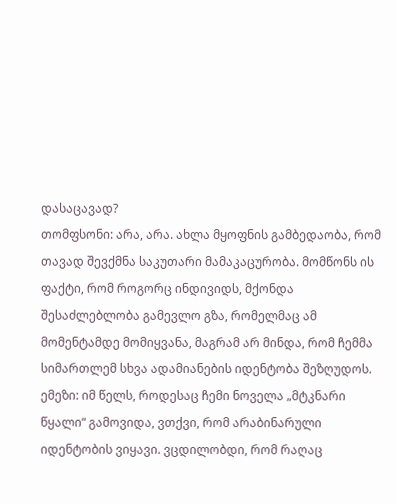დასაცავად?
თომფსონი: არა, არა. ახლა მყოფნის გამბედაობა, რომ თავად შევქმნა საკუთარი მამაკაცურობა. მომწონს ის ფაქტი, რომ როგორც ინდივიდს, მქონდა შესაძლებლობა გამევლო გზა, რომელმაც ამ მომენტამდე მომიყვანა, მაგრამ არ მინდა, რომ ჩემმა სიმართლემ სხვა ადამიანების იდენტობა შეზღუდოს.
ემეზი: იმ წელს, როდესაც ჩემი ნოველა „მტკნარი წყალი“ გამოვიდა, ვთქვი, რომ არაბინარული იდენტობის ვიყავი. ვცდილობდი, რომ რაღაც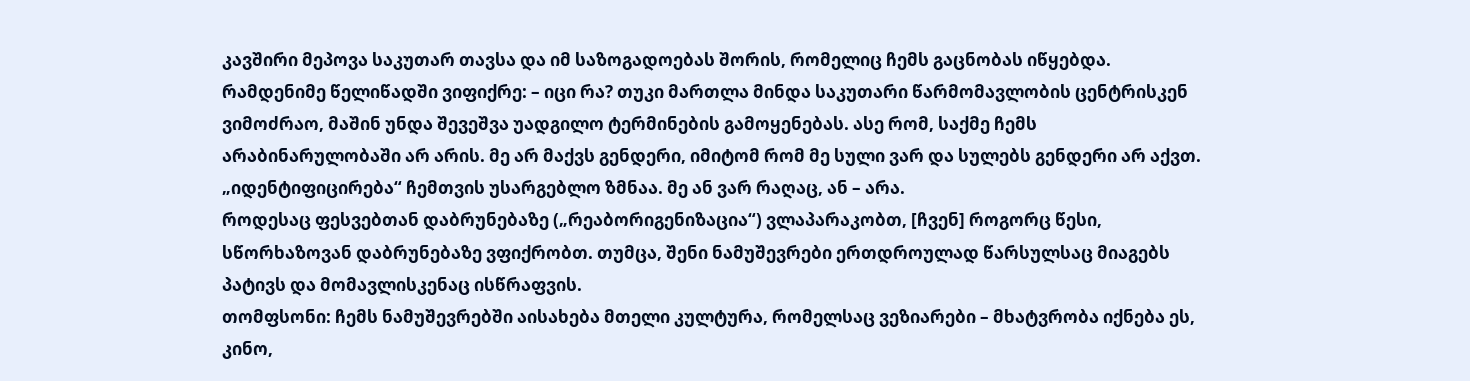კავშირი მეპოვა საკუთარ თავსა და იმ საზოგადოებას შორის, რომელიც ჩემს გაცნობას იწყებდა.
რამდენიმე წელიწადში ვიფიქრე: – იცი რა? თუკი მართლა მინდა საკუთარი წარმომავლობის ცენტრისკენ ვიმოძრაო, მაშინ უნდა შევეშვა უადგილო ტერმინების გამოყენებას. ასე რომ, საქმე ჩემს არაბინარულობაში არ არის. მე არ მაქვს გენდერი, იმიტომ რომ მე სული ვარ და სულებს გენდერი არ აქვთ. „იდენტიფიცირება“ ჩემთვის უსარგებლო ზმნაა. მე ან ვარ რაღაც, ან – არა.
როდესაც ფესვებთან დაბრუნებაზე („რეაბორიგენიზაცია“) ვლაპარაკობთ, [ჩვენ] როგორც წესი, სწორხაზოვან დაბრუნებაზე ვფიქრობთ. თუმცა, შენი ნამუშევრები ერთდროულად წარსულსაც მიაგებს პატივს და მომავლისკენაც ისწრაფვის.
თომფსონი: ჩემს ნამუშევრებში აისახება მთელი კულტურა, რომელსაც ვეზიარები – მხატვრობა იქნება ეს, კინო,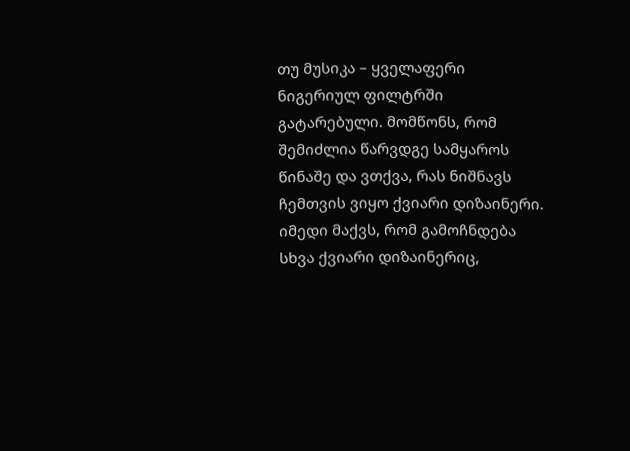თუ მუსიკა – ყველაფერი ნიგერიულ ფილტრში გატარებული. მომწონს, რომ შემიძლია წარვდგე სამყაროს წინაშე და ვთქვა, რას ნიშნავს ჩემთვის ვიყო ქვიარი დიზაინერი. იმედი მაქვს, რომ გამოჩნდება სხვა ქვიარი დიზაინერიც,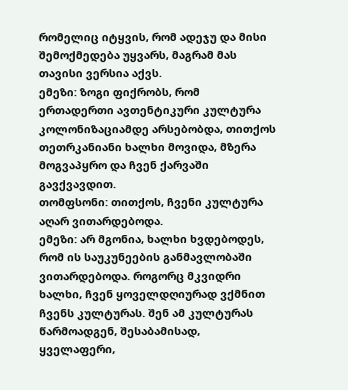რომელიც იტყვის, რომ ადეჯუ და მისი შემოქმედება უყვარს, მაგრამ მას თავისი ვერსია აქვს.
ემეზი: ზოგი ფიქრობს, რომ ერთადერთი ავთენტიკური კულტურა კოლონიზაციამდე არსებობდა, თითქოს თეთრკანიანი ხალხი მოვიდა, მზერა მოგვაპყრო და ჩვენ ქარვაში გავქვავდით.
თომფსონი: თითქოს, ჩვენი კულტურა აღარ ვითარდებოდა.
ემეზი: არ მგონია, ხალხი ხვდებოდეს, რომ ის საუკუნეების განმავლობაში ვითარდებოდა. როგორც მკვიდრი ხალხი, ჩვენ ყოველდღიურად ვქმნით ჩვენს კულტურას. შენ ამ კულტურას წარმოადგენ, შესაბამისად, ყველაფერი,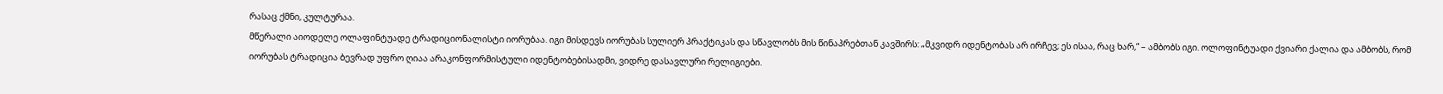რასაც ქმნი, კულტურაა.
მწერალი აიოდელე ოლაფინტუადე ტრადიციონალისტი იორუბაა. იგი მისდევს იორუბას სულიერ პრაქტიკას და სწავლობს მის წინაპრებთან კავშირს: „მკვიდრ იდენტობას არ ირჩევ; ეს ისაა, რაც ხარ,“ – ამბობს იგი. ოლოფინტუადი ქვიარი ქალია და ამბობს, რომ იორუბას ტრადიცია ბევრად უფრო ღიაა არაკონფორმისტული იდენტობებისადმი, ვიდრე დასავლური რელიგიები.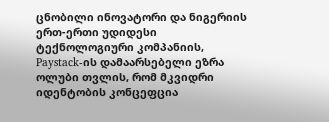ცნობილი ინოვატორი და ნიგერიის ერთ-ერთი უდიდესი ტექნოლოგიური კომპანიის, Paystack-ის დამაარსებელი ეზრა ოლუბი თვლის, რომ მკვიდრი იდენტობის კონცეფცია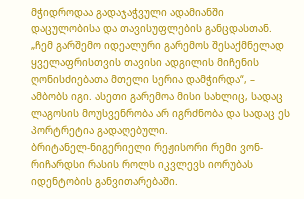მჭიდროდაა გადაჯაჭვული ადამიანში დაცულობისა და თავისუფლების განცდასთან. „ჩემ გარშემო იდეალური გარემოს შესაქმნელად ყველაფრისთვის თავისი ადგილის მიჩენის ღონისძიებათა მთელი სერია დამჭირდა“, – ამბობს იგი. ასეთი გარემოა მისი სახლიც, სადაც ლაგოსის მოუსვენრობა არ იგრძნობა და სადაც ეს პორტრეტია გადაღებული.
ბრიტანელ-ნიგერიელი რეჟისორი რემი ვონ-რიჩარდსი რასის როლს იკვლევს იორუბას იდენტობის განვითარებაში.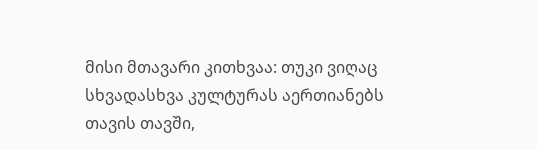მისი მთავარი კითხვაა: თუკი ვიღაც სხვადასხვა კულტურას აერთიანებს თავის თავში,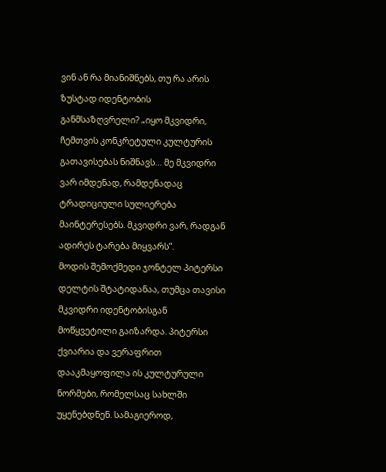ვინ ან რა მიანიშნებს, თუ რა არის ზუსტად იდენტობის განმსაზღვრელი? „იყო მკვიდრი, ჩემთვის კონკრეტული კულტურის გათავისებას ნიშნავს… მე მკვიდრი ვარ იმდენად, რამდენადაც ტრადიციული სულიერება მაინტერესებს. მკვიდრი ვარ, რადგან ადირეს ტარება მიყვარს“.
მოდის შემოქმედი ჯონტელ პიტერსი დელტის შტატიდანაა, თუმცა თავისი მკვიდრი იდენტობისგან მოწყვეტილი გაიზარდა. პიტერსი ქვიარია და ვერაფრით დააკმაყოფილა ის კულტურული ნორმები, რომელსაც სახლში უყენებდნენ. სამაგიეროდ,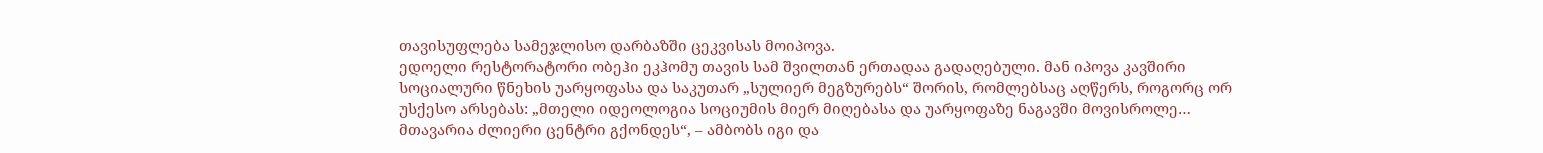თავისუფლება სამეჯლისო დარბაზში ცეკვისას მოიპოვა.
ედოელი რესტორატორი ობეჰი ეკჰომუ თავის სამ შვილთან ერთადაა გადაღებული. მან იპოვა კავშირი სოციალური წნეხის უარყოფასა და საკუთარ „სულიერ მეგზურებს“ შორის, რომლებსაც აღწერს, როგორც ორ უსქესო არსებას: „მთელი იდეოლოგია სოციუმის მიერ მიღებასა და უარყოფაზე ნაგავში მოვისროლე… მთავარია ძლიერი ცენტრი გქონდეს“, – ამბობს იგი და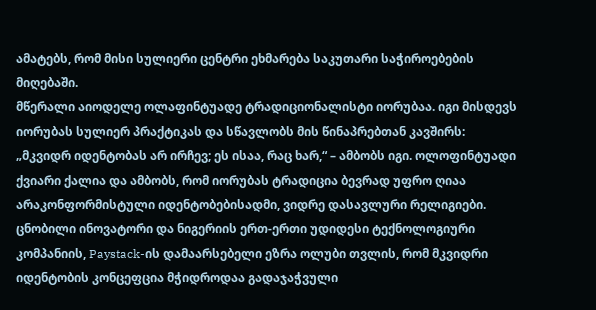ამატებს, რომ მისი სულიერი ცენტრი ეხმარება საკუთარი საჭიროებების მიღებაში.
მწერალი აიოდელე ოლაფინტუადე ტრადიციონალისტი იორუბაა. იგი მისდევს იორუბას სულიერ პრაქტიკას და სწავლობს მის წინაპრებთან კავშირს: „მკვიდრ იდენტობას არ ირჩევ; ეს ისაა, რაც ხარ,“ – ამბობს იგი. ოლოფინტუადი ქვიარი ქალია და ამბობს, რომ იორუბას ტრადიცია ბევრად უფრო ღიაა არაკონფორმისტული იდენტობებისადმი, ვიდრე დასავლური რელიგიები.
ცნობილი ინოვატორი და ნიგერიის ერთ-ერთი უდიდესი ტექნოლოგიური კომპანიის, Paystack-ის დამაარსებელი ეზრა ოლუბი თვლის, რომ მკვიდრი იდენტობის კონცეფცია მჭიდროდაა გადაჯაჭვული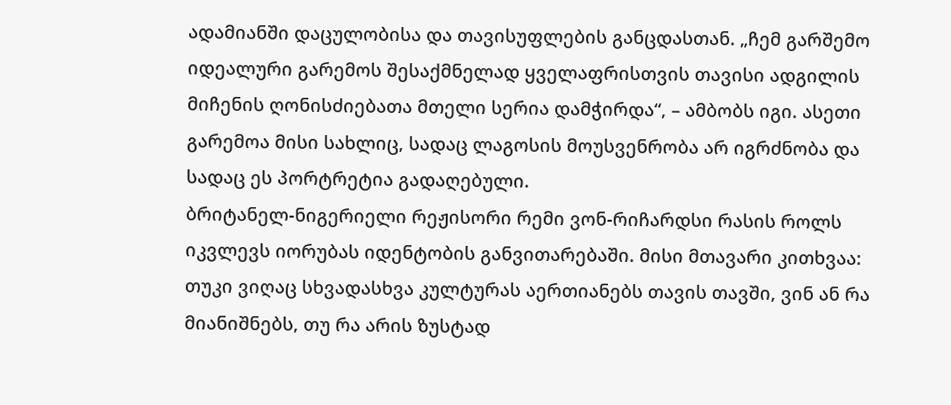ადამიანში დაცულობისა და თავისუფლების განცდასთან. „ჩემ გარშემო იდეალური გარემოს შესაქმნელად ყველაფრისთვის თავისი ადგილის მიჩენის ღონისძიებათა მთელი სერია დამჭირდა“, – ამბობს იგი. ასეთი გარემოა მისი სახლიც, სადაც ლაგოსის მოუსვენრობა არ იგრძნობა და სადაც ეს პორტრეტია გადაღებული.
ბრიტანელ-ნიგერიელი რეჟისორი რემი ვონ-რიჩარდსი რასის როლს იკვლევს იორუბას იდენტობის განვითარებაში. მისი მთავარი კითხვაა: თუკი ვიღაც სხვადასხვა კულტურას აერთიანებს თავის თავში, ვინ ან რა მიანიშნებს, თუ რა არის ზუსტად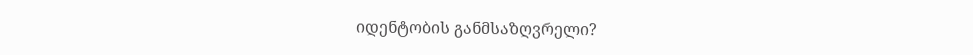იდენტობის განმსაზღვრელი?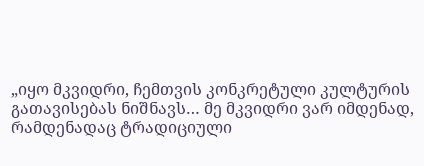„იყო მკვიდრი, ჩემთვის კონკრეტული კულტურის გათავისებას ნიშნავს… მე მკვიდრი ვარ იმდენად, რამდენადაც ტრადიციული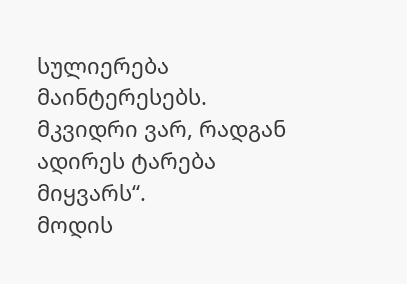სულიერება მაინტერესებს. მკვიდრი ვარ, რადგან ადირეს ტარება მიყვარს“.
მოდის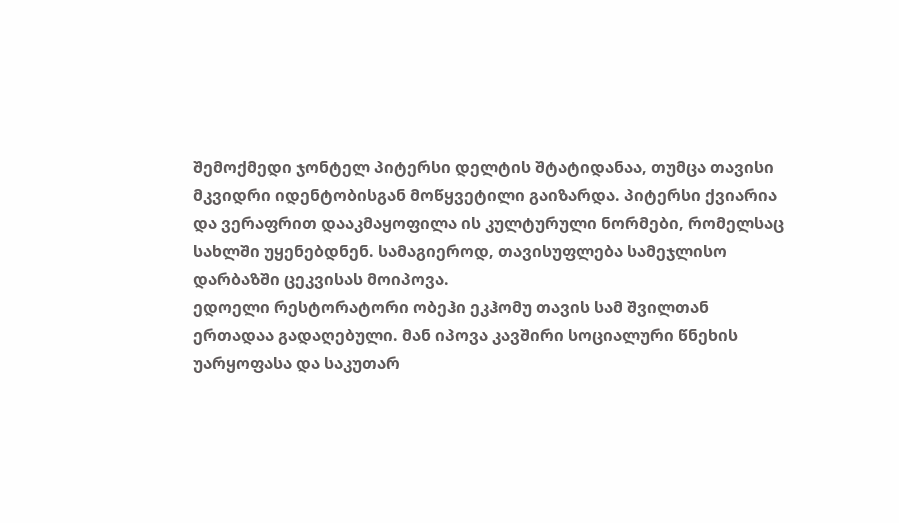შემოქმედი ჯონტელ პიტერსი დელტის შტატიდანაა, თუმცა თავისი მკვიდრი იდენტობისგან მოწყვეტილი გაიზარდა. პიტერსი ქვიარია და ვერაფრით დააკმაყოფილა ის კულტურული ნორმები, რომელსაც სახლში უყენებდნენ. სამაგიეროდ, თავისუფლება სამეჯლისო დარბაზში ცეკვისას მოიპოვა.
ედოელი რესტორატორი ობეჰი ეკჰომუ თავის სამ შვილთან ერთადაა გადაღებული. მან იპოვა კავშირი სოციალური წნეხის უარყოფასა და საკუთარ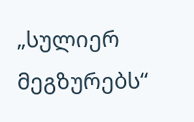„სულიერ მეგზურებს“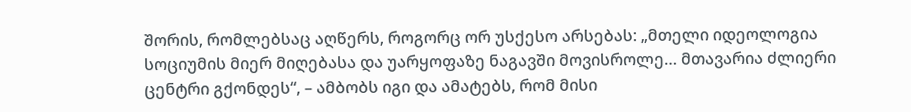შორის, რომლებსაც აღწერს, როგორც ორ უსქესო არსებას: „მთელი იდეოლოგია სოციუმის მიერ მიღებასა და უარყოფაზე ნაგავში მოვისროლე… მთავარია ძლიერი ცენტრი გქონდეს“, – ამბობს იგი და ამატებს, რომ მისი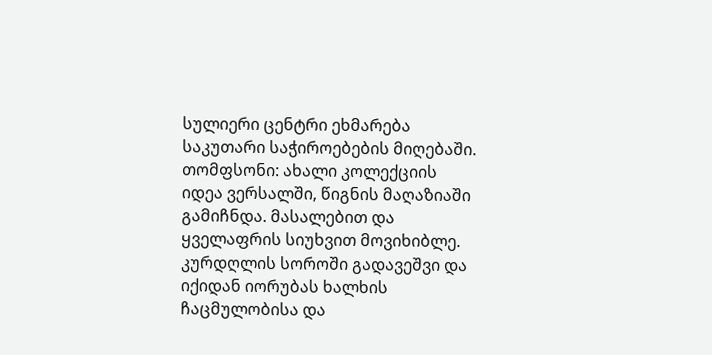სულიერი ცენტრი ეხმარება საკუთარი საჭიროებების მიღებაში.
თომფსონი: ახალი კოლექციის იდეა ვერსალში, წიგნის მაღაზიაში გამიჩნდა. მასალებით და ყველაფრის სიუხვით მოვიხიბლე. კურდღლის სოროში გადავეშვი და იქიდან იორუბას ხალხის ჩაცმულობისა და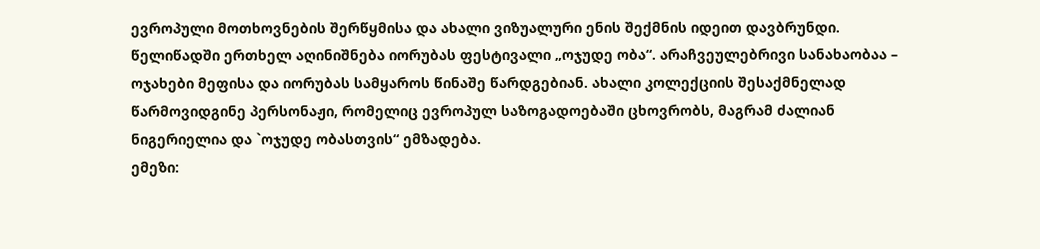ევროპული მოთხოვნების შერწყმისა და ახალი ვიზუალური ენის შექმნის იდეით დავბრუნდი.
წელიწადში ერთხელ აღინიშნება იორუბას ფესტივალი „ოჯუდე ობა“. არაჩვეულებრივი სანახაობაა – ოჯახები მეფისა და იორუბას სამყაროს წინაშე წარდგებიან. ახალი კოლექციის შესაქმნელად წარმოვიდგინე პერსონაჟი, რომელიც ევროპულ საზოგადოებაში ცხოვრობს, მაგრამ ძალიან ნიგერიელია და `ოჯუდე ობასთვის“ ემზადება.
ემეზი: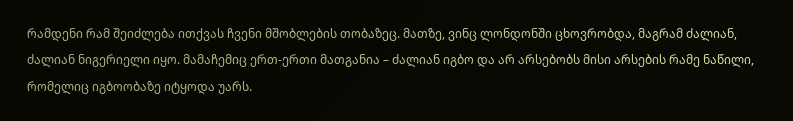რამდენი რამ შეიძლება ითქვას ჩვენი მშობლების თობაზეც. მათზე, ვინც ლონდონში ცხოვრობდა, მაგრამ ძალიან, ძალიან ნიგერიელი იყო. მამაჩემიც ერთ-ერთი მათგანია – ძალიან იგბო და არ არსებობს მისი არსების რამე ნაწილი, რომელიც იგბოობაზე იტყოდა უარს.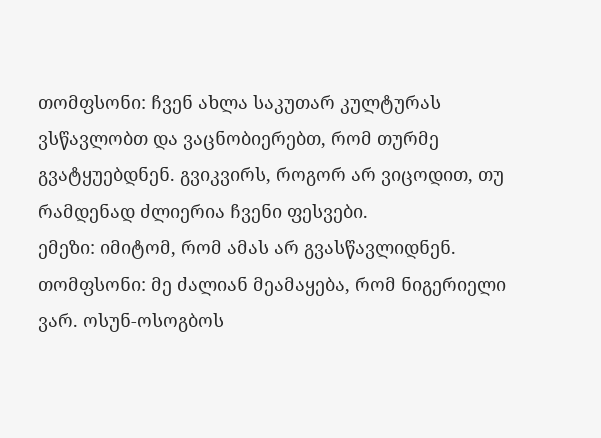თომფსონი: ჩვენ ახლა საკუთარ კულტურას ვსწავლობთ და ვაცნობიერებთ, რომ თურმე გვატყუებდნენ. გვიკვირს, როგორ არ ვიცოდით, თუ რამდენად ძლიერია ჩვენი ფესვები.
ემეზი: იმიტომ, რომ ამას არ გვასწავლიდნენ.
თომფსონი: მე ძალიან მეამაყება, რომ ნიგერიელი ვარ. ოსუნ-ოსოგბოს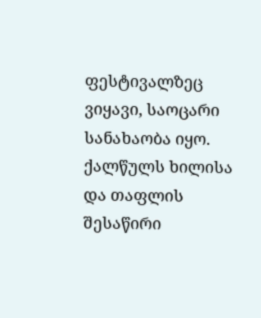ფესტივალზეც ვიყავი, საოცარი სანახაობა იყო. ქალწულს ხილისა და თაფლის შესაწირი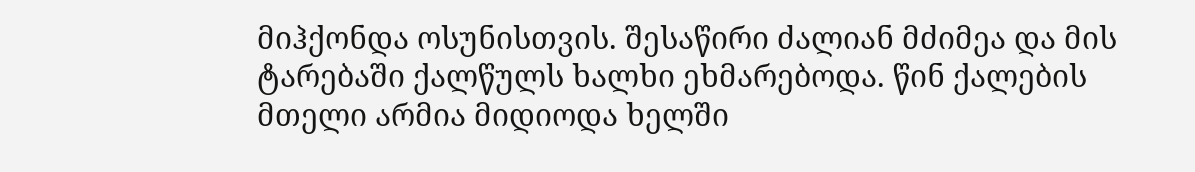მიჰქონდა ოსუნისთვის. შესაწირი ძალიან მძიმეა და მის ტარებაში ქალწულს ხალხი ეხმარებოდა. წინ ქალების მთელი არმია მიდიოდა ხელში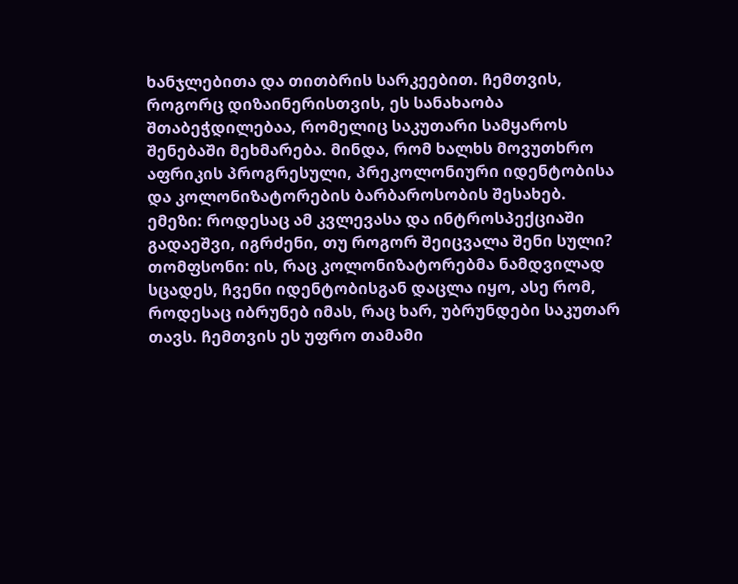ხანჯლებითა და თითბრის სარკეებით. ჩემთვის, როგორც დიზაინერისთვის, ეს სანახაობა შთაბეჭდილებაა, რომელიც საკუთარი სამყაროს შენებაში მეხმარება. მინდა, რომ ხალხს მოვუთხრო აფრიკის პროგრესული, პრეკოლონიური იდენტობისა და კოლონიზატორების ბარბაროსობის შესახებ.
ემეზი: როდესაც ამ კვლევასა და ინტროსპექციაში გადაეშვი, იგრძენი, თუ როგორ შეიცვალა შენი სული?
თომფსონი: ის, რაც კოლონიზატორებმა ნამდვილად სცადეს, ჩვენი იდენტობისგან დაცლა იყო, ასე რომ, როდესაც იბრუნებ იმას, რაც ხარ, უბრუნდები საკუთარ თავს. ჩემთვის ეს უფრო თამამი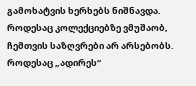გამოხატვის ხერხებს ნიშნავდა. როდესაც კოლექციებზე ვმუშაობ, ჩემთვის საზღვრები არ არსებობს. როდესაც „ადირეს“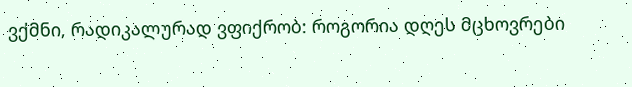ვქმნი, რადიკალურად ვფიქრობ: როგორია დღეს მცხოვრები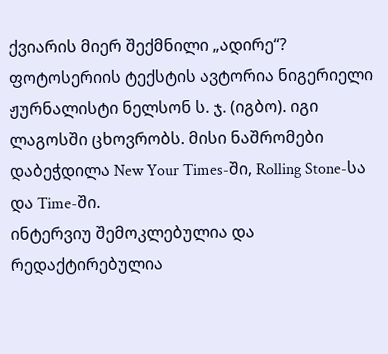ქვიარის მიერ შექმნილი „ადირე“?
ფოტოსერიის ტექსტის ავტორია ნიგერიელი ჟურნალისტი ნელსონ ს. ჯ. (იგბო). იგი ლაგოსში ცხოვრობს. მისი ნაშრომები დაბეჭდილა New Your Times-ში, Rolling Stone-სა და Time-ში.
ინტერვიუ შემოკლებულია და რედაქტირებულია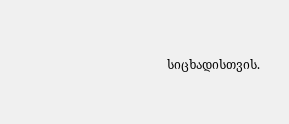სიცხადისთვის.